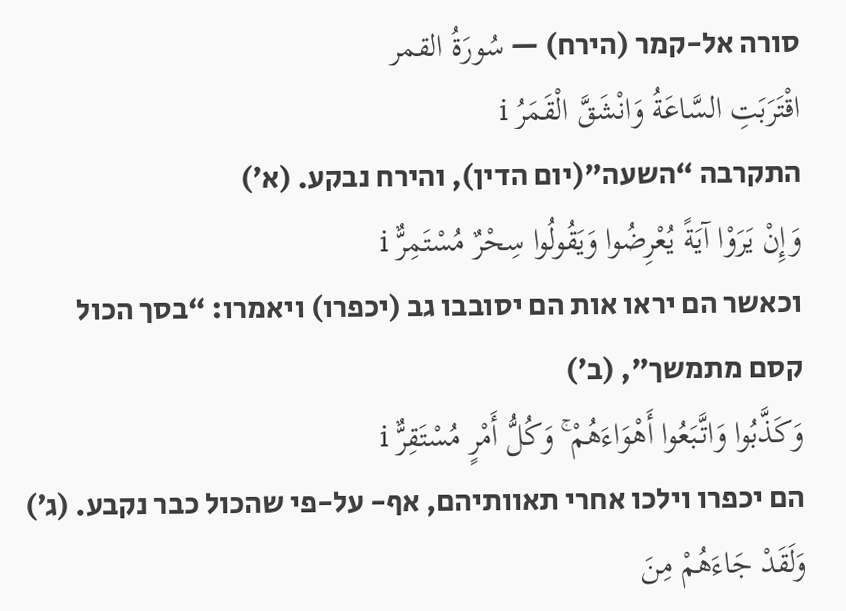סורה אל-קמר (הירח) — سُورَةُ القمر
اقْتَرَبَتِ السَّاعَةُ وَانْشَقَّ الْقَمَرُ i
התקרבה “השעה”(יום הדין), והירח נבקע. (א׳)
وَإِنْ يَرَوْا آيَةً يُعْرِضُوا وَيَقُولُوا سِحْرٌ مُسْتَمِرٌّ i
וכאשר הם יראו אות הם יסובבו גב (יכפרו) ויאמרו: “בסך הכול קסם מתמשך”, (ב׳)
وَكَذَّبُوا وَاتَّبَعُوا أَهْوَاءَهُمْ ۚ وَكُلُّ أَمْرٍ مُسْتَقِرٌّ i
הם יכפרו וילכו אחרי תאוותיהם, אף- על-פי שהכול כבר נקבע. (ג׳)
وَلَقَدْ جَاءَهُمْ مِنَ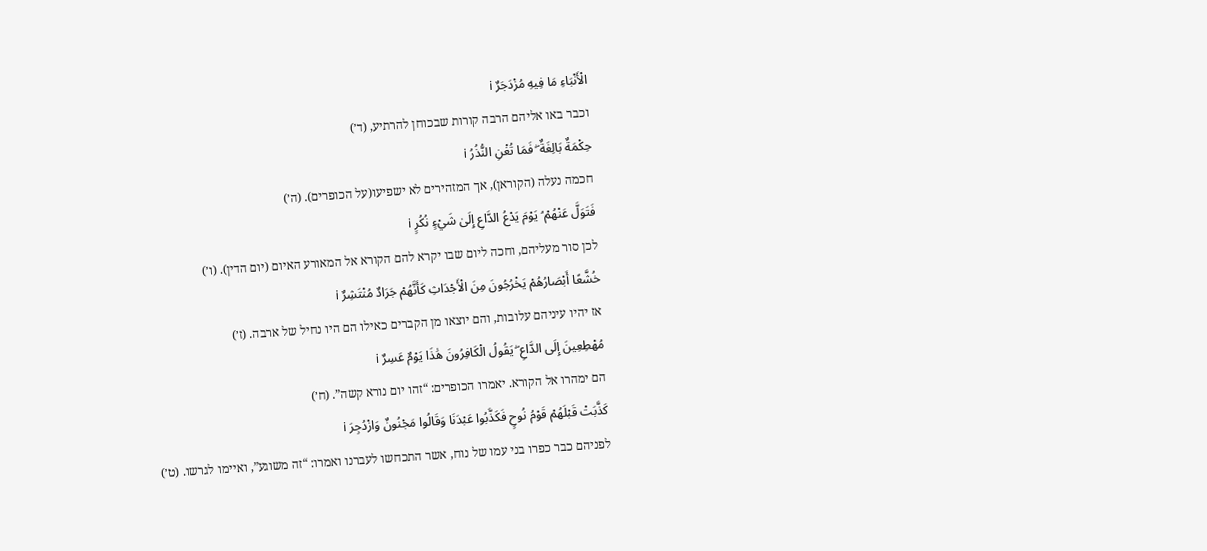الْأَنْبَاءِ مَا فِيهِ مُزْدَجَرٌ i
וכבר באו אליהם הרבה קורות שבכוחן להרתיע, (ד׳)
حِكْمَةٌ بَالِغَةٌ ۖ فَمَا تُغْنِ النُّذُرُ i
חכמה נעלה (הקוראן), אך המזהירים לא ישפיעו(על הכופרים). (ה׳)
فَتَوَلَّ عَنْهُمْ ۘ يَوْمَ يَدْعُ الدَّاعِ إِلَىٰ شَيْءٍ نُكُرٍ i
לכן סור מעליהם, וחכה ליום שבו יקרא להם הקורא אל המאורע האיום (יום הדין). (ו׳)
خُشَّعًا أَبْصَارُهُمْ يَخْرُجُونَ مِنَ الْأَجْدَاثِ كَأَنَّهُمْ جَرَادٌ مُنْتَشِرٌ i
אז יהיו עיניהם עלובות, והם יוצאו מן הקברים כאילו הם היו נחיל של ארבה. (ז׳)
مُهْطِعِينَ إِلَى الدَّاعِ ۖ يَقُولُ الْكَافِرُونَ هَٰذَا يَوْمٌ عَسِرٌ i
הם ימהרו אל הקורא. יאמרו הכופרים: “זהו יום נורא קשה”. (ח׳)
كَذَّبَتْ قَبْلَهُمْ قَوْمُ نُوحٍ فَكَذَّبُوا عَبْدَنَا وَقَالُوا مَجْنُونٌ وَازْدُجِرَ i
לפניהם כבר כפרו בני עמו של נוח, אשר התכחשו לעברנו ואמרו: “זה משוגע”, ואיימו לגרשו. (ט׳)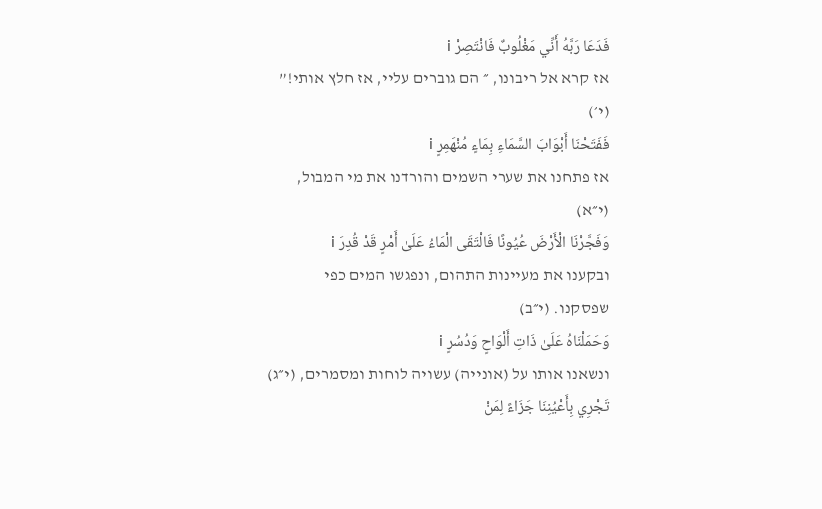فَدَعَا رَبَّهُ أَنِّي مَغْلُوبٌ فَانْتَصِرْ i
אז קרא אל ריבונו, ״ הם גוברים עליי, אז חלץ אותי!” (י׳)
فَفَتَحْنَا أَبْوَابَ السَّمَاءِ بِمَاءٍ مُنْهَمِرٍ i
אז פתחנו את שערי השמים והורדנו את מי המבול, (י״א)
وَفَجَّرْنَا الْأَرْضَ عُيُونًا فَالْتَقَى الْمَاءُ عَلَىٰ أَمْرٍ قَدْ قُدِرَ i
ובקענו את מעיינות התהום, ונפגשו המים כפי שפסקנו. (י״ב)
وَحَمَلْنَاهُ عَلَىٰ ذَاتِ أَلْوَاحٍ وَدُسُرٍ i
ונשאנו אותו על (אונייה) עשויה לוחות ומסמרים, (י״ג)
تَجْرِي بِأَعْيُنِنَا جَزَاءً لِمَنْ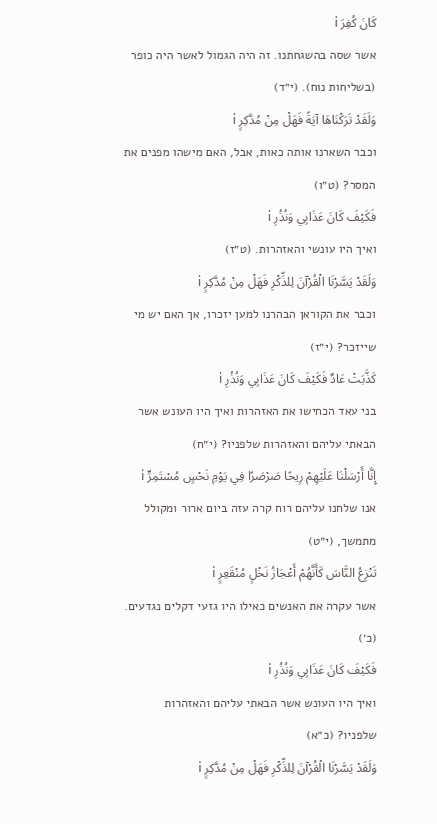كَانَ كُفِرَ i
אשר שסה בהשגחתנו. זה היה הגמול לאשר היה כופר (בשליחות נוח). (י״ד)
وَلَقَدْ تَرَكْنَاهَا آيَةً فَهَلْ مِنْ مُدَّكِرٍ i
וכבר השארנו אותה כאות, אבל, האם מישהו מפנים את המסר? (ט״ו)
فَكَيْفَ كَانَ عَذَابِي وَنُذُرِ i
ואיך היו עונשי והאזהרות. (ט״ז)
وَلَقَدْ يَسَّرْنَا الْقُرْآنَ لِلذِّكْرِ فَهَلْ مِنْ مُدَّكِرٍ i
וכבר את הקוראן הבהרנו למען יזכרו, אך האם יש מי שייזכר? (י״ז)
كَذَّبَتْ عَادٌ فَكَيْفَ كَانَ عَذَابِي وَنُذُرِ i
בני עאד הכחישו את האזהרות ואיך היו העונש אשר הבאתי עליהם והאזהרות שלפניו? (י״ח)
إِنَّا أَرْسَلْنَا عَلَيْهِمْ رِيحًا صَرْصَرًا فِي يَوْمِ نَحْسٍ مُسْتَمِرٍّ i
אנו שלחנו עליהם רוח קרה עזה ביום ארור ומקולל מתמשך, (י״ט)
تَنْزِعُ النَّاسَ كَأَنَّهُمْ أَعْجَازُ نَخْلٍ مُنْقَعِرٍ i
אשר עקרה את האנשים כאילו היו גזעי דקלים נגדעים. (כ׳)
فَكَيْفَ كَانَ عَذَابِي وَنُذُرِ i
ואיך היו העונש אשר הבאתי עליהם והאזהרות שלפניו? (כ״א)
وَلَقَدْ يَسَّرْنَا الْقُرْآنَ لِلذِّكْرِ فَهَلْ مِنْ مُدَّكِرٍ i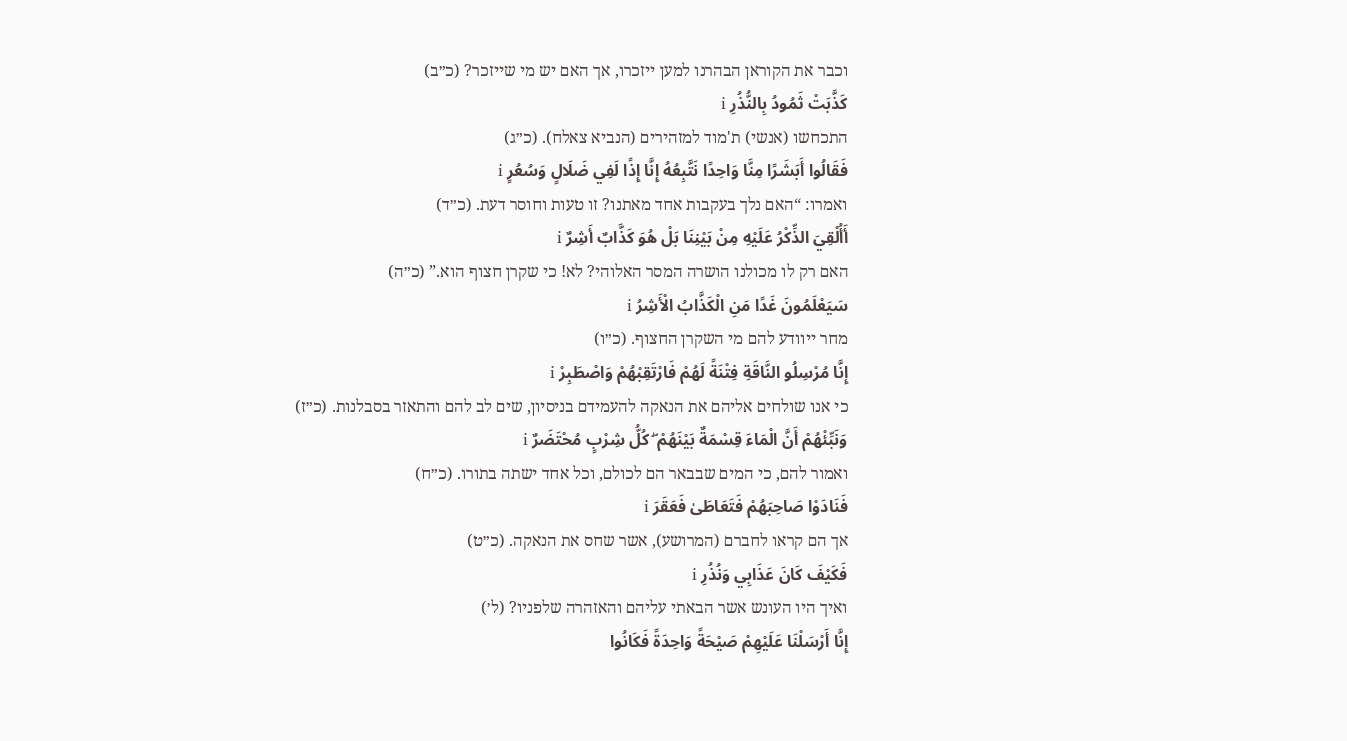וכבר את הקוראן הבהרנו למען ייזכרו, אך האם יש מי שייזכר? (כ״ב)
كَذَّبَتْ ثَمُودُ بِالنُّذُرِ i
התכחשו (אנשי) ת'מוד למזהירים (הנביא צאלח). (כ״ג)
فَقَالُوا أَبَشَرًا مِنَّا وَاحِدًا نَتَّبِعُهُ إِنَّا إِذًا لَفِي ضَلَالٍ وَسُعُرٍ i
ואמרו: “האם נלך בעקבות אחד מאתנו? זו טעות וחוסר דעת. (כ״ד)
أَأُلْقِيَ الذِّكْرُ عَلَيْهِ مِنْ بَيْنِنَا بَلْ هُوَ كَذَّابٌ أَشِرٌ i
האם רק לו מכולנו הושרה המסר האלוהי? לא! כי שקרן חצוף הוא.” (כ״ה)
سَيَعْلَمُونَ غَدًا مَنِ الْكَذَّابُ الْأَشِرُ i
מחר ייוודע להם מי השקרן החצוף. (כ״ו)
إِنَّا مُرْسِلُو النَّاقَةِ فِتْنَةً لَهُمْ فَارْتَقِبْهُمْ وَاصْطَبِرْ i
כי אנו שולחים אליהם את הנאקה להעמידם בניסיון, שים לב להם והתאזר בסבלנות. (כ״ז)
وَنَبِّئْهُمْ أَنَّ الْمَاءَ قِسْمَةٌ بَيْنَهُمْ ۖ كُلُّ شِرْبٍ مُحْتَضَرٌ i
ואמור להם, כי המים שבבאר הם לכולם, וכל אחד ישתה בתורו. (כ״ח)
فَنَادَوْا صَاحِبَهُمْ فَتَعَاطَىٰ فَعَقَرَ i
אך הם קראו לחברם (המרושע), אשר שחס את הנאקה. (כ״ט)
فَكَيْفَ كَانَ عَذَابِي وَنُذُرِ i
ואיך היו העונש אשר הבאתי עליהם והאזהרה שלפניו? (ל׳)
إِنَّا أَرْسَلْنَا عَلَيْهِمْ صَيْحَةً وَاحِدَةً فَكَانُوا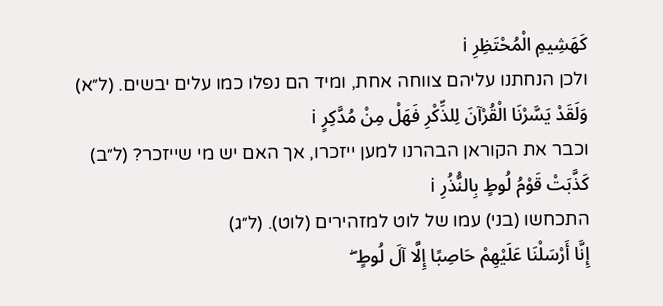كَهَشِيمِ الْمُحْتَظِرِ i
ולכן הנחתנו עליהם צווחה אחת, ומיד הם נפלו כמו עלים יבשים. (ל״א)
وَلَقَدْ يَسَّرْنَا الْقُرْآنَ لِلذِّكْرِ فَهَلْ مِنْ مُدَّكِرٍ i
וכבר את הקוראן הבהרנו למען ייזכרו, אך האם יש מי שייזכר? (ל״ב)
كَذَّبَتْ قَوْمُ لُوطٍ بِالنُّذُرِ i
התכחשו (בני) עמו של לוט למזהירים (לוט). (ל״ג)
إِنَّا أَرْسَلْنَا عَلَيْهِمْ حَاصِبًا إِلَّا آلَ لُوطٍ ۖ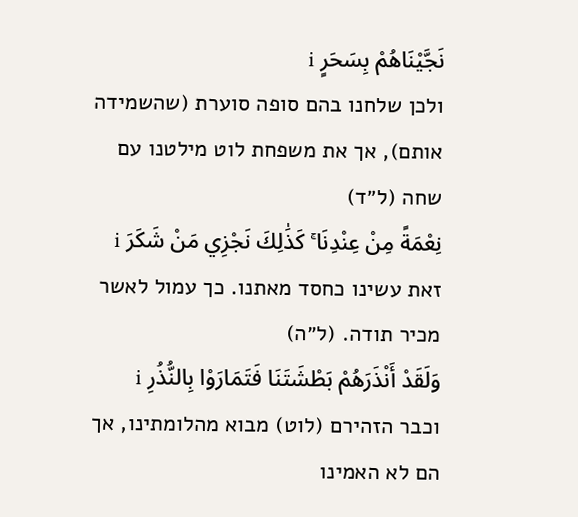نَجَّيْنَاهُمْ بِسَحَرٍ i
ולכן שלחנו בהם סופה סוערת (שהשמידה אותם), אך את משפחת לוט מילטנו עם שחה (ל״ד)
نِعْمَةً مِنْ عِنْدِنَا ۚ كَذَٰلِكَ نَجْزِي مَنْ شَكَرَ i
זאת עשינו כחסד מאתנו. כך עמול לאשר מכיר תודה. (ל״ה)
وَلَقَدْ أَنْذَرَهُمْ بَطْشَتَنَا فَتَمَارَوْا بِالنُّذُرِ i
וכבר הזהירם (לוט) מבוא מהלומתינו, אך הם לא האמינו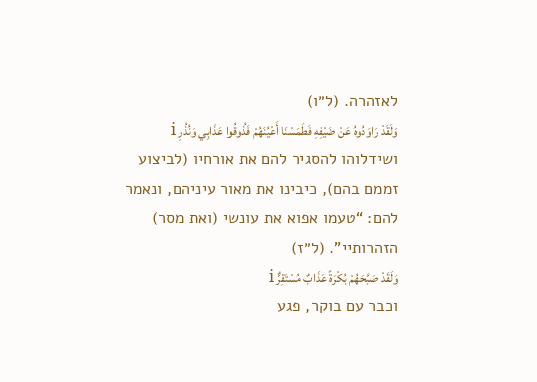לאזהרה. (ל״ו)
وَلَقَدْ رَاوَدُوهُ عَنْ ضَيْفِهِ فَطَمَسْنَا أَعْيُنَهُمْ فَذُوقُوا عَذَابِي وَنُذُرِ i
ושידלוהו להסגיר להם את אורחיו (לביצוע זממם בהם), כיבינו את מאור עיניהם, ונאמר להם: “טעמו אפוא את עונשי (ואת מסר) הזהרותיי”. (ל״ז)
وَلَقَدْ صَبَّحَهُمْ بُكْرَةً عَذَابٌ مُسْتَقِرٌّ i
וכבר עם בוקר, פגע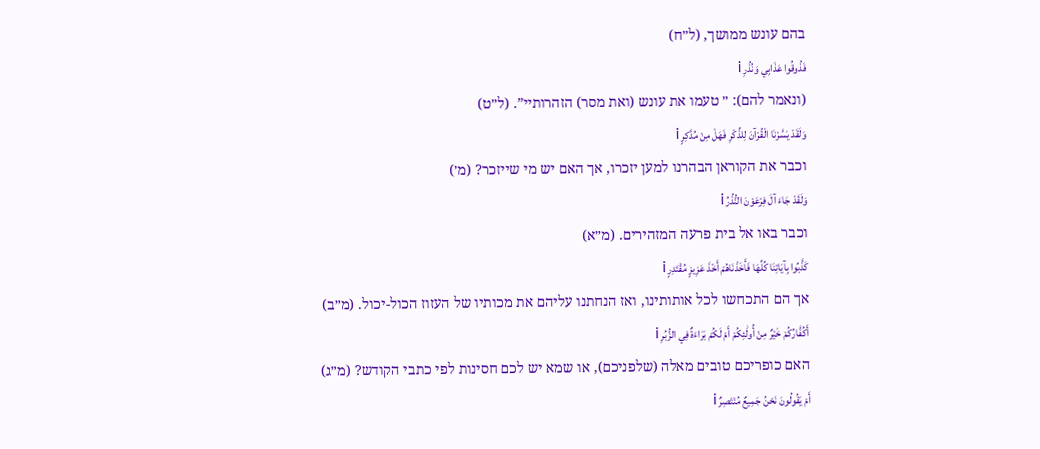בהם עונש ממושך, (ל״ח)
فَذُوقُوا عَذَابِي وَنُذُرِ i
(ונאמר להם): ״ טעמו את עונש (ואת מסר) הזהרותיי”. (ל״ט)
وَلَقَدْ يَسَّرْنَا الْقُرْآنَ لِلذِّكْرِ فَهَلْ مِنْ مُدَّكِرٍ i
וכבר את הקוראן הבהרנו למען יזכרו, אך האם יש מי שייזכר? (מ׳)
وَلَقَدْ جَاءَ آلَ فِرْعَوْنَ النُّذُرُ i
וכבר באו אל בית פרעה המזהירים. (מ״א)
كَذَّبُوا بِآيَاتِنَا كُلِّهَا فَأَخَذْنَاهُمْ أَخْذَ عَزِيزٍ مُقْتَدِرٍ i
אך הם התכחשו לכל אותותינו, ואז הנחתנו עליהם את מכותיו של העזוז הכול-יכול. (מ״ב)
أَكُفَّارُكُمْ خَيْرٌ مِنْ أُولَٰئِكُمْ أَمْ لَكُمْ بَرَاءَةٌ فِي الزُّبُرِ i
האם כופריכם טובים מאלה (שלפניכם), או שמא יש לכם חסינות לפי כתבי הקודש? (מ״ג)
أَمْ يَقُولُونَ نَحْنُ جَمِيعٌ مُنْتَصِرٌ i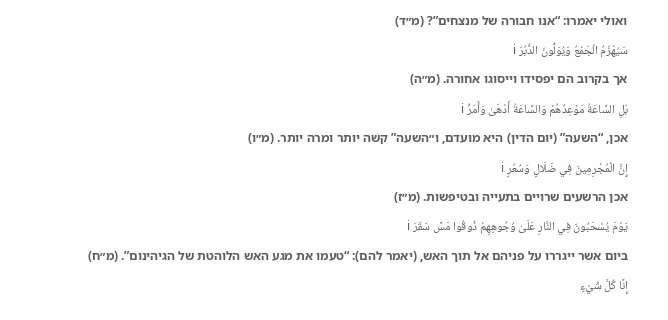ואולי יאמרו: “אנו חבורה של מנצחים”? (מ״ד)
سَيُهْزَمُ الْجَمْعُ وَيُوَلُّونَ الدُّبُرَ i
אך בקרוב הם יפסידו וייסוגו אחורה. (מ״ה)
بَلِ السَّاعَةُ مَوْعِدُهُمْ وَالسَّاعَةُ أَدْهَىٰ وَأَمَرُّ i
אכן, “השעה” (יום הדין) היא מועדם, ו״השעה” קשה יותר ומרה יותר. (מ״ו)
إِنَّ الْمُجْرِمِينَ فِي ضَلَالٍ وَسُعُرٍ i
אכן הרשעים שרויים בתעייה ובטיפשות. (מ״ז)
يَوْمَ يُسْحَبُونَ فِي النَّارِ عَلَىٰ وُجُوهِهِمْ ذُوقُوا مَسَّ سَقَرَ i
ביום אשר ייגררו על פניהם אל תוך האש, (יאמר להם): “טעמו את מגע האש הלוהטת של הגיהינום”. (מ״ח)
إِنَّا كُلَّ شَيْءٍ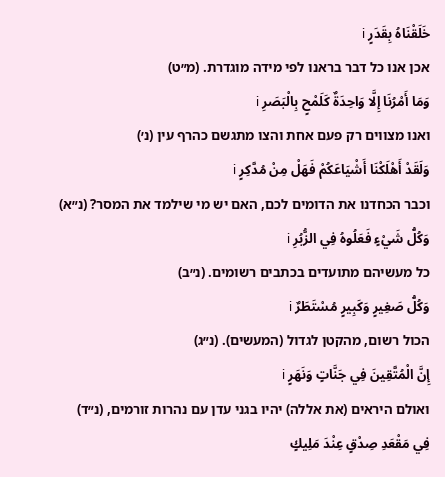خَلَقْنَاهُ بِقَدَرٍ i
אכן אנו כל דבר בראנו לפי מידה מוגדרת. (מ״ט)
وَمَا أَمْرُنَا إِلَّا وَاحِدَةٌ كَلَمْحٍ بِالْبَصَرِ i
ואנו מצווים רק פעם אחת והצו מתגשם כהרף עין (נ׳)
وَلَقَدْ أَهْلَكْنَا أَشْيَاعَكُمْ فَهَلْ مِنْ مُدَّكِرٍ i
וכבר הכחדנו את הדומים לכם, האם יש מי שילמד את המסר? (נ״א)
وَكُلُّ شَيْءٍ فَعَلُوهُ فِي الزُّبُرِ i
כל מעשיהם מתועדים בכתבים רשומים. (נ״ב)
وَكُلُّ صَغِيرٍ وَكَبِيرٍ مُسْتَطَرٌ i
הכול רשום, מהקטן לגדול (המעשים). (נ״ג)
إِنَّ الْمُتَّقِينَ فِي جَنَّاتٍ وَنَهَرٍ i
ואולם היראים (את אללה) יהיו בגני עדן עם נהרות זורמים, (נ״ד)
فِي مَقْعَدِ صِدْقٍ عِنْدَ مَلِيكٍ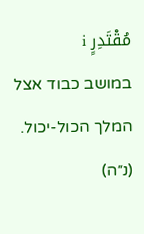مُقْتَدِرٍ i
במושב כבוד אצל המלך הכול-יכול. (נ״ה)